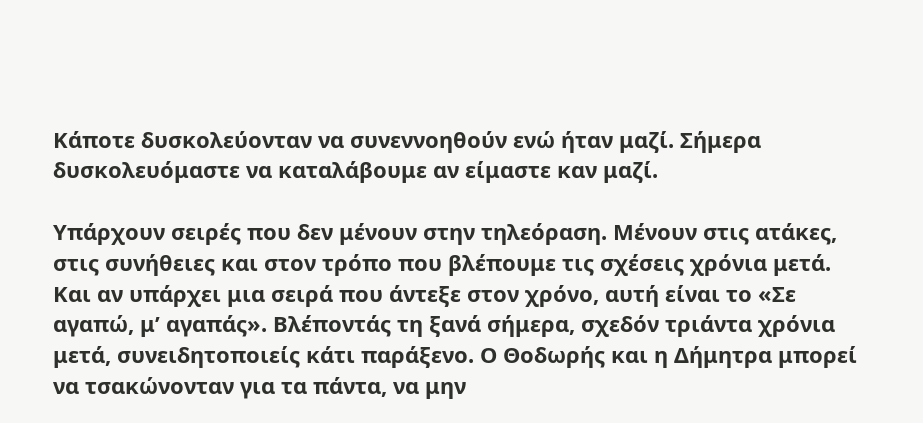Κάποτε δυσκολεύονταν να συνεννοηθούν ενώ ήταν μαζί. Σήμερα δυσκολευόμαστε να καταλάβουμε αν είμαστε καν μαζί.

Υπάρχουν σειρές που δεν μένουν στην τηλεόραση. Μένουν στις ατάκες, στις συνήθειες και στον τρόπο που βλέπουμε τις σχέσεις χρόνια μετά. Και αν υπάρχει μια σειρά που άντεξε στον χρόνο, αυτή είναι το «Σε αγαπώ, μ’ αγαπάς». Βλέποντάς τη ξανά σήμερα, σχεδόν τριάντα χρόνια μετά, συνειδητοποιείς κάτι παράξενο. Ο Θοδωρής και η Δήμητρα μπορεί να τσακώνονταν για τα πάντα, να μην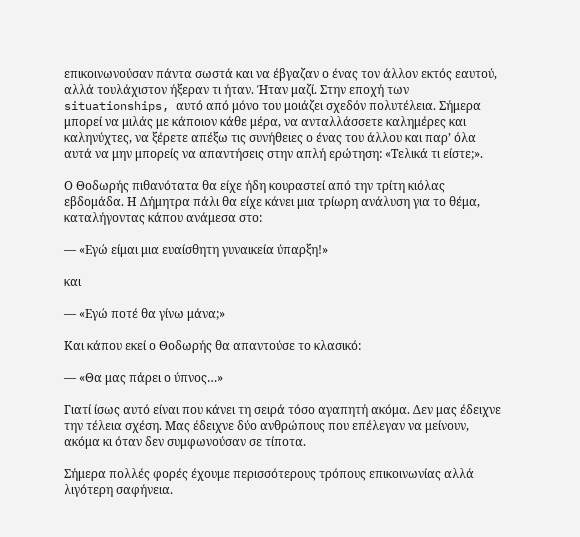επικοινωνούσαν πάντα σωστά και να έβγαζαν ο ένας τον άλλον εκτός εαυτού, αλλά τουλάχιστον ήξεραν τι ήταν. Ήταν μαζί. Στην εποχή των situationships, αυτό από μόνο του μοιάζει σχεδόν πολυτέλεια. Σήμερα μπορεί να μιλάς με κάποιον κάθε μέρα, να ανταλλάσσετε καλημέρες και καληνύχτες, να ξέρετε απέξω τις συνήθειες ο ένας του άλλου και παρ’ όλα αυτά να μην μπορείς να απαντήσεις στην απλή ερώτηση: «Τελικά τι είστε;».

Ο Θοδωρής πιθανότατα θα είχε ήδη κουραστεί από την τρίτη κιόλας εβδομάδα. Η Δήμητρα πάλι θα είχε κάνει μια τρίωρη ανάλυση για το θέμα, καταλήγοντας κάπου ανάμεσα στο:

— «Εγώ είμαι μια ευαίσθητη γυναικεία ύπαρξη!»

και

— «Εγώ ποτέ θα γίνω μάνα;»

Και κάπου εκεί ο Θοδωρής θα απαντούσε το κλασικό:

— «Θα μας πάρει ο ύπνος…»

Γιατί ίσως αυτό είναι που κάνει τη σειρά τόσο αγαπητή ακόμα. Δεν μας έδειχνε την τέλεια σχέση. Μας έδειχνε δύο ανθρώπους που επέλεγαν να μείνουν, ακόμα κι όταν δεν συμφωνούσαν σε τίποτα.

Σήμερα πολλές φορές έχουμε περισσότερους τρόπους επικοινωνίας αλλά λιγότερη σαφήνεια.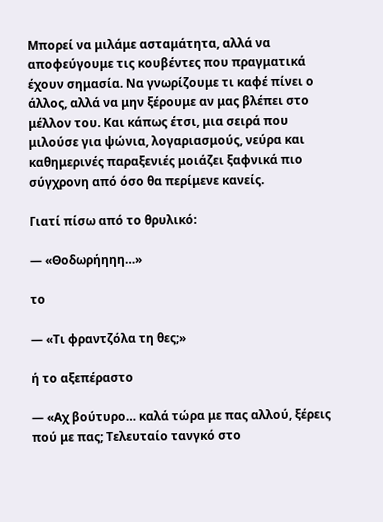Μπορεί να μιλάμε ασταμάτητα, αλλά να αποφεύγουμε τις κουβέντες που πραγματικά έχουν σημασία. Να γνωρίζουμε τι καφέ πίνει ο άλλος, αλλά να μην ξέρουμε αν μας βλέπει στο μέλλον του. Και κάπως έτσι, μια σειρά που μιλούσε για ψώνια, λογαριασμούς, νεύρα και καθημερινές παραξενιές μοιάζει ξαφνικά πιο σύγχρονη από όσο θα περίμενε κανείς.

Γιατί πίσω από το θρυλικό:

— «Θοδωρήηηη…»

το

— «Τι φραντζόλα τη θες;»

ή το αξεπέραστο

— «Αχ βούτυρο… καλά τώρα με πας αλλού, ξέρεις πού με πας; Τελευταίο τανγκό στο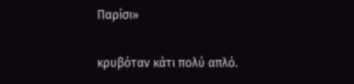Παρίσι»

κρυβόταν κάτι πολύ απλό.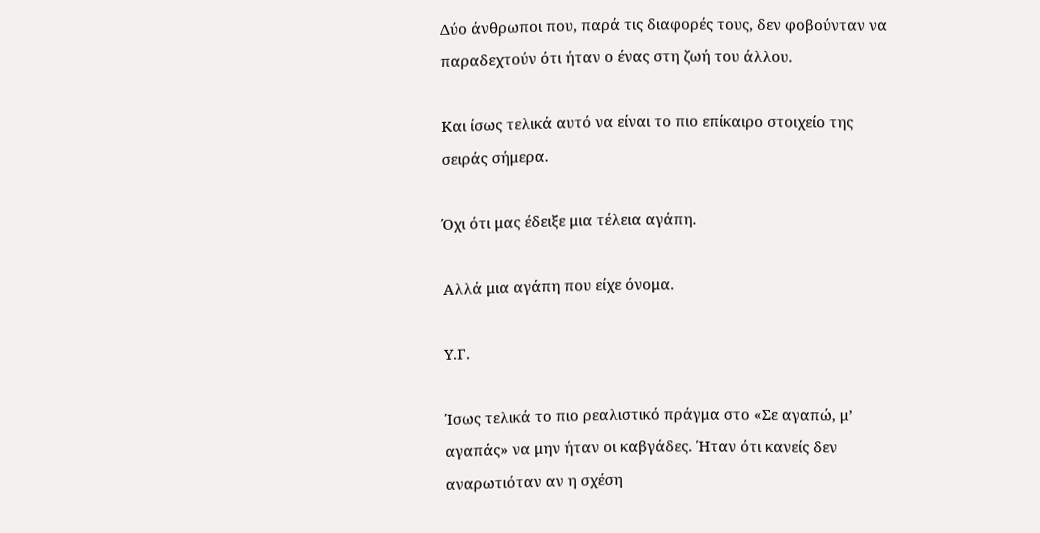Δύο άνθρωποι που, παρά τις διαφορές τους, δεν φοβούνταν να παραδεχτούν ότι ήταν ο ένας στη ζωή του άλλου.

Και ίσως τελικά αυτό να είναι το πιο επίκαιρο στοιχείο της σειράς σήμερα.

Όχι ότι μας έδειξε μια τέλεια αγάπη.

Αλλά μια αγάπη που είχε όνομα.

Υ.Γ.

Ίσως τελικά το πιο ρεαλιστικό πράγμα στο «Σε αγαπώ, μ’ αγαπάς» να μην ήταν οι καβγάδες. Ήταν ότι κανείς δεν αναρωτιόταν αν η σχέση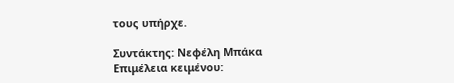τους υπήρχε.

Συντάκτης: Νεφέλη Μπάκα
Επιμέλεια κειμένου: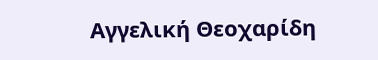Αγγελική Θεοχαρίδη